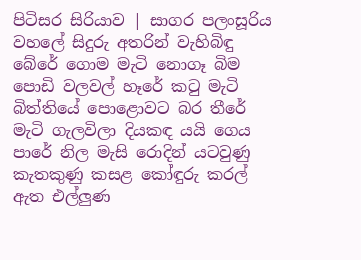පිටිසර සිරියාව | සාගර පලංසූරිය වහලේ සිදුරු අතරින් වැහිබිඳු බේරේ ගොම මැටි නොගෑ බිම පොඩි වලවල් හෑරේ කටු මැටි බිත්තියේ පොළොවට බර තීරේ මැටි ගැලවිලා දියකඳ යයි ගෙය පාරේ නිල මැසි රොදින් යටවුණු කැතකුණු කසළ කෝඳුරු කරල් ඇත එල්ලුණ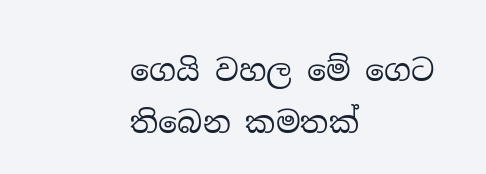ගෙයි වහල මේ ගෙට තිබෙන කමතක්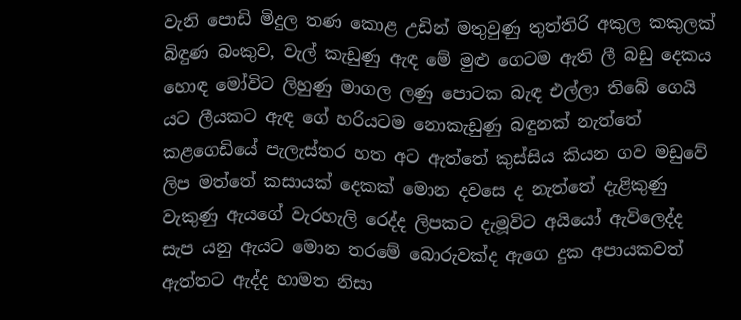වැනි පොඩි මිදුල තණ කොළ උඩින් මතුවුණු තුත්තිරි අකුල කකුලක් බිඳුණ බංකුව, වැල් කැඩුණු ඇඳ මේ මුළු ගෙටම ඇති ලී බඩු දෙකය හොඳ මෝවිට ලිහුණු මාගල ලණු පොටක බැඳ එල්ලා තිබේ ගෙයි යට ලීයකට ඇඳ ගේ හරියටම නොකැඩුණු බඳුනක් නැත්තේ කළගෙඩියේ පැලැස්තර හත අට ඇත්තේ කුස්සිය කියන ගව මඩුවේ ලිප මත්තේ කසායක් දෙකක් මොන දවසෙ ද නැත්තේ දැළිකුණු වැකුණු ඇයගේ වැරහැලි රෙද්ද ලිපකට දැමූවිට අයියෝ ඇවිලෙද්ද සැප යනු ඇයට මොන තරමේ බොරුවක්ද ඇගෙ දුක අපායකවත් ඇත්තට ඇද්ද හාමත නිසා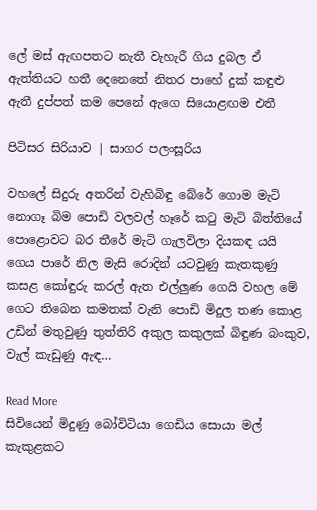ලේ මස් ඇඟපතට නැතී වැහැරී ගිය දුබල ඒ ඇත්තියට හතී දෙනෙතේ නිතර පාහේ දුක් කඳුළු ඇතී දුප්පත් කම පෙනේ ඇගෙ සියොළඟම එතී

පිටිසර සිරියාව | සාගර පලංසූරිය

වහලේ සිදුරු අතරින් වැහිබිඳු බේරේ ගොම මැටි නොගෑ බිම පොඩි වලවල් හෑරේ කටු මැටි බිත්තියේ පොළොවට බර තීරේ මැටි ගැලවිලා දියකඳ යයි ගෙය පාරේ නිල මැසි රොදින් යටවුණු කැතකුණු කසළ කෝඳුරු කරල් ඇත එල්ලුණ ගෙයි වහල මේ ගෙට තිබෙන කමතක් වැනි පොඩි මිදුල තණ කොළ උඩින් මතුවුණු තුත්තිරි අකුල කකුලක් බිඳුණ බංකුව, වැල් කැඩුණු ඇඳ…

Read More
සිවියෙන් මිදුණු බෝවිටියා ගෙඩිය සොයා මල් කැකුළකට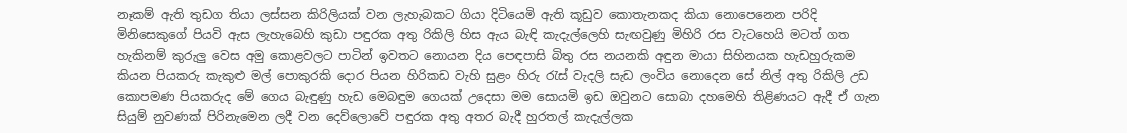නෑකම් ඇති තුඩග තියා ලස්සන කිරිලියක් වන ලැහැබකට ගියා දිටියෙමි ඇති කූඩුව කොතැනකද කියා නොපෙනෙන පරිදි මිනිසෙකුගේ පියවි ඇස ලැහැබෙහි කුඩා පඳුරක අතු රිකිලි හිස ඇය බැඳි කැදැල්ලෙහි සැඟවුණු මිහිරි රස වැටහෙයි මටත් ගත හැකිනම් කුරුලු වෙස අමු කොළවලට පාටින් ඉවතට නොයන දිය පෙඳපාසි බිතු රස නයනකි අඳුන මායා සිහිනයක හැඩහුරුකම කියන පියකරු කැකුළු මල් පොකුරකි දොර පියන හිරිකඩ වැහි සුළං හිරු රැස් වැදලි සැඩ ලංවිය නොදෙන සේ නිල් අතු රිකිලි උඩ කොපමණ පියකරුද මේ ගෙය බැඳුණු හැඩ මෙබඳුම ගෙයක් උදෙසා මම සොයමි ඉඩ ඔවුනට සොබා දහමෙහි තිළිණයට ඇදී ඒ ගැන සියුම් නුවණක් පිරිනැමෙන ලදී වන දෙව්ලොවේ පඳුරක අතු අතර බැදී හුරතල් කැදැල්ලක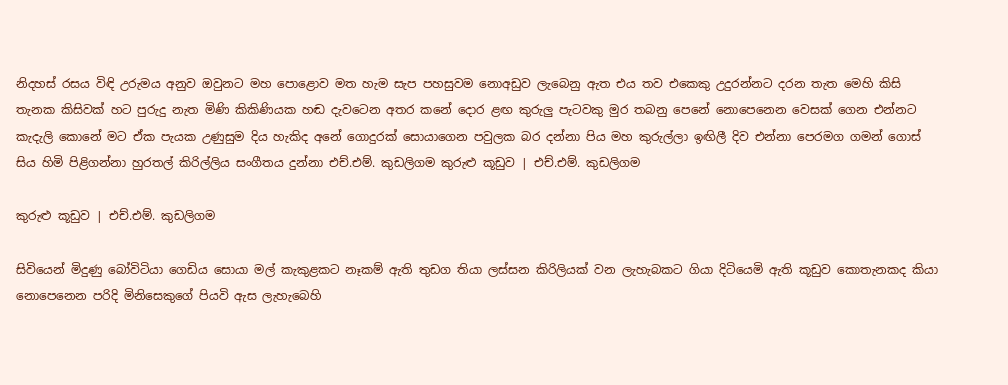නිදහස් රසය විඳි උරුමය අනුව ඔවුනට මහ පොළොව මත හැම සැප පහසුවම නොඅඩුව ලැබෙනු ඇත එය තව එකෙකු උදුරන්නට දරන තැත මෙහි කිසි තැනක කිසිවක් හට පුරුදු නැත මිණි කිකිණියක හඬ දැවටෙන අතර කනේ දොර ළඟ කුරුලු පැටවකු මුර තබනු පෙනේ නොපෙනෙන වෙසක් ගෙන එන්නට කැදැලි කොනේ මට ඒක පැයක උණුසුම දිය හැකිද අනේ ගොදුරක් සොයාගෙන පවුලක බර දන්නා පිය මහ කුරුල්ලා ඉඟිලී දිව එන්නා පෙරමග ගමන් ගොස් සිය හිමි පිළිගන්නා හුරතල් කිරිල්ලිය සංගීතය දුන්නා එච්.එම්. කුඩලිගම කුරුළු කූඩුව | එච්.එම්. කුඩලිගම

කුරුළු කූඩුව | එච්.එම්. කුඩලිගම

සිවියෙන් මිදුණු බෝවිටියා ගෙඩිය සොයා මල් කැකුළකට නෑකම් ඇති තුඩග තියා ලස්සන කිරිලියක් වන ලැහැබකට ගියා දිටියෙමි ඇති කූඩුව කොතැනකද කියා නොපෙනෙන පරිදි මිනිසෙකුගේ පියවි ඇස ලැහැබෙහි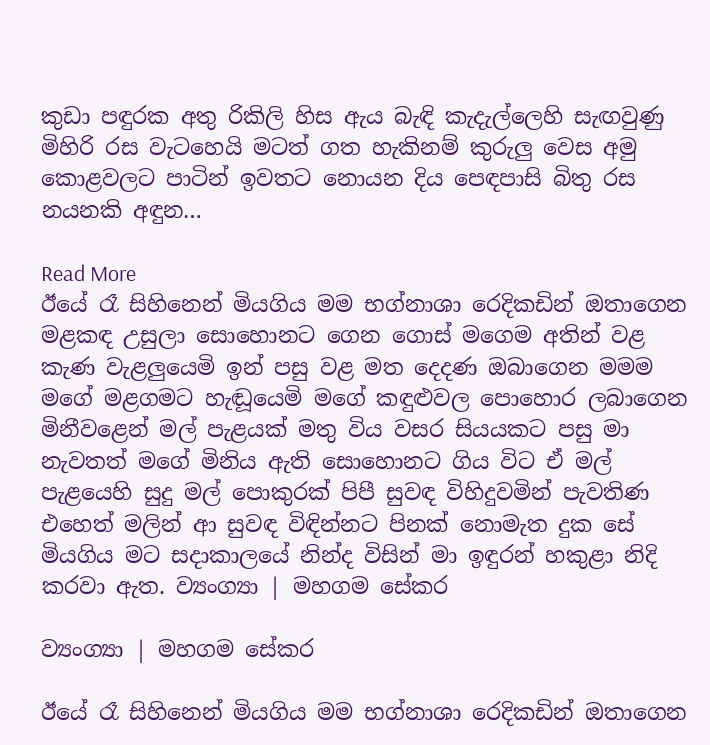කුඩා පඳුරක අතු රිකිලි හිස ඇය බැඳි කැදැල්ලෙහි සැඟවුණු මිහිරි රස වැටහෙයි මටත් ගත හැකිනම් කුරුලු වෙස අමු කොළවලට පාටින් ඉවතට නොයන දිය පෙඳපාසි බිතු රස නයනකි අඳුන…

Read More
ඊයේ රෑ සිහිනෙන් මියගිය මම භග්නාශා රෙදිකඩින් ඔතාගෙන මළකඳ උසුලා සොහොනට ගෙන ගොස් මගෙම අතින් වළ කැණ වැළලුයෙමි ඉන් පසු වළ මත දෙදණ ඔබාගෙන මමම මගේ මළගමට හැඬූයෙමි මගේ කඳුළුවල පොහොර ලබාගෙන මිනීවළෙන් මල් පැළයක් මතු විය වසර සියයකට පසු මා නැවතත් මගේ මිනිය ඇති සොහොනට ගිය විට ඒ මල් පැළයෙහි සුදු මල් පොකුරක් පිපී සුවඳ විහිදුවමින් පැවතිණ එහෙත් මලින් ආ සුවඳ විඳින්නට පිනක් නොමැත දුක සේ මියගිය මට සදාකාලයේ නින්ද විසින් මා ඉඳුරන් හකුළා නිදි කරවා ඇත. ව්‍යංග්‍යා | මහගම සේකර

ව්‍යංග්‍යා | මහගම සේකර

ඊයේ රෑ සිහිනෙන් මියගිය මම භග්නාශා රෙදිකඩින් ඔතාගෙන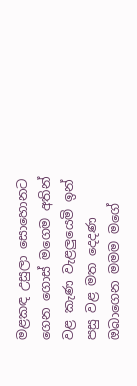මළකඳ උසුලා සොහොනට ගෙන ගොස් මගෙම අතින් වළ කැණ වැළලුයෙමි ඉන් පසු වළ මත දෙදණ ඔබාගෙන මමම මගේ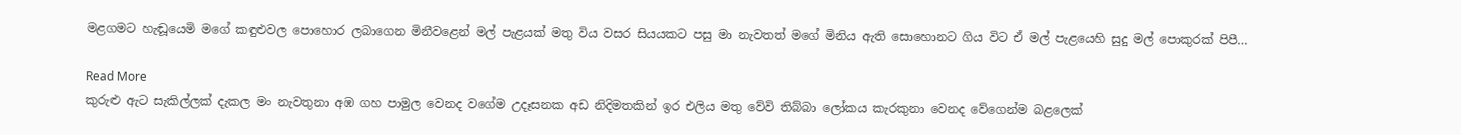මළගමට හැඬූයෙමි මගේ කඳුළුවල පොහොර ලබාගෙන මිනීවළෙන් මල් පැළයක් මතු විය වසර සියයකට පසු මා නැවතත් මගේ මිනිය ඇති සොහොනට ගිය විට ඒ මල් පැළයෙහි සුදු මල් පොකුරක් පිපී…

Read More
කුරුළු ඇට සැකිල්ලක් දැකල මං නැවතුනා අඹ ගහ පාමුල වෙනද වගේම උදෑසනක අඩ නිදිමතකින් ඉර එලිය මතු වේවි තිබ්බා ලෝකය කැරකුනා වෙනද වේගෙන්ම බළලෙක්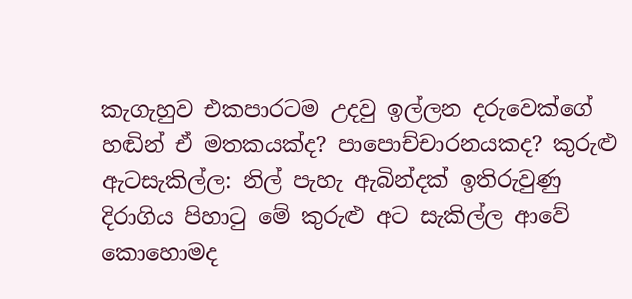කැගැහුව එකපාරටම උදවු ඉල්ලන දරුවෙක්ගේ හඬින් ඒ මතකයක්ද? පාපොච්චාරනයකද? කුරුළු ඇටසැකිල්ල: නිල් පැහැ ඇබින්දක් ඉතිරුවුණු දිරාගිය පිහාටු මේ කුරුළු අට සැකිල්ල ආවේ කොහොමද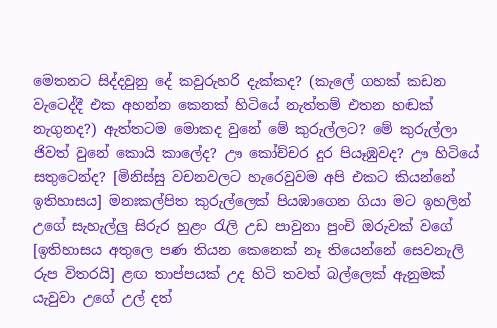මෙතනට සිද්දවුනු දේ කවුරුහරි දැක්කද? (කැලේ ගහක් කඩන වැටෙද්දී එක අහන්න කෙනක් හිටියේ නැත්තම් එතන හඬක් නැගුනද?) ඇත්තටම මොකද වුනේ මේ කුරුල්ලට? මේ කුරුල්ලා ජිවත් වුනේ කොයි කාලේද? ඌ කෝච්චර දුර පියෑඹුවද? ඌ හිටියේ සතුටෙන්ද? [මිනිස්සු වචනවලට හැරෙවුවම අපි එකට කියන්නේ ඉතිහාසය] මනඃකල්පිත කුරුල්ලෙක් පියඹාගෙන ගියා මට ඉහලින් උගේ සැහැල්ලු සිරුර හුළං රැලි උඩ පාවුනා පුංචි ඔරුවක් වගේ [ඉතිහාසය අතුලෙ පණ තියන කෙනෙක් නෑ තියෙන්නේ සෙවනැලි රුප විතරයි] ළඟ තාප්පයක් උද හිටි තවත් බල්ලෙක් ඇනුමක් යැවුවා උගේ උල් දත්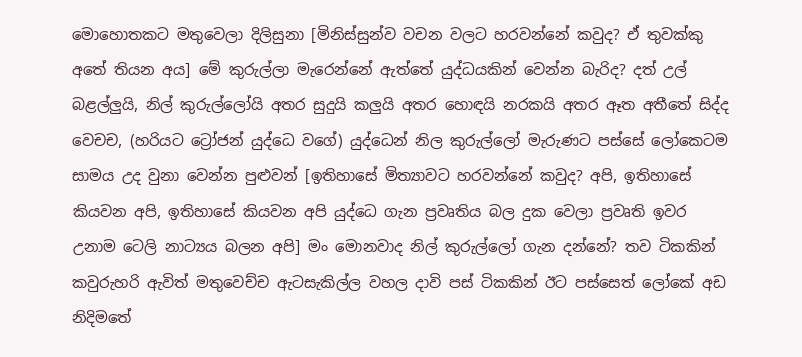මොහොතකට මතුවෙලා දිලිසුනා [මිනිස්සුන්ව වචන වලට හරවන්නේ කවුද? ඒ තුවක්කු අතේ තියන අය] මේ කුරුල්ලා මැරෙන්නේ ඇත්තේ යුද්ධයකින් වෙන්න බැරිද? දත් උල් බළල්ලුයි, නිල් කුරුල්ලෝයි අතර සුදුයි කලුයි අතර හොඳයි නරකයි අතර ඈත අතීතේ සිද්ද වෙචච, (හරියට ට්‍රෝජන් යුද්ධෙ වගේ) යුද්ධෙන් නිල කුරුල්ලෝ මැරුණට පස්සේ ලෝකෙටම සාමය උද වුනා වෙන්න පුළුවන් [ඉතිහාසේ මිත්‍යාවට හරවන්නේ කවුද? අපි, ඉතිහාසේ කියවන අපි, ඉතිහාසේ කියවන අපි යුද්ධෙ ගැන ප්‍රවෘතිය බල දුක වෙලා ප්‍රවෘති ඉවර උනාම ටෙලි නාට්‍යය බලන අපි] මං මොනවාද නිල් කුරුල්ලෝ ගැන දන්නේ? තව ටිකකින් කවුරුහරි ඇවිත් මතුවෙච්ච ඇටසැකිල්ල වහල දාවි පස් ටිකකින් ඊට පස්සෙත් ලෝකේ අඩ නිදිමතේ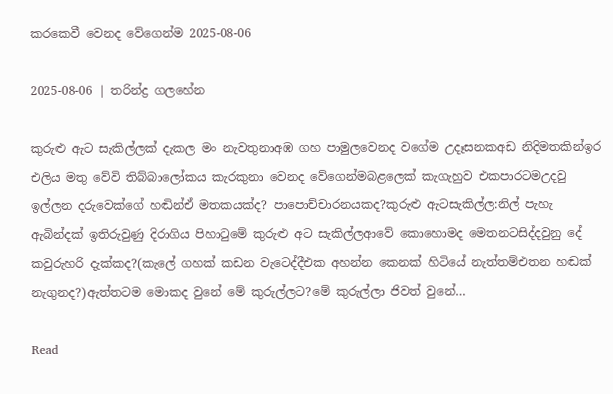කරකෙවී වෙනද වේගෙන්ම 2025-08-06

2025-08-06 | තරින්ද්‍ර ගලහේන

කුරුළු ඇට සැකිල්ලක් දැකල මං නැවතුනාඅඹ ගහ පාමුලවෙනද වගේම උදෑසනකඅඩ නිදිමතකින්ඉර එලිය මතු වේවි තිබ්බාලෝකය කැරකුනා වෙනද වේගෙන්මබළලෙක් කැගැහුව එකපාරටමඋදවු ඉල්ලන දරුවෙක්ගේ හඬින්ඒ මතකයක්ද? පාපොච්චාරනයකද?කුරුළු ඇටසැකිල්ල:නිල් පැහැ ඇබින්දක් ඉතිරුවුණු දිරාගිය පිහාටුමේ කුරුළු අට සැකිල්ලආවේ කොහොමද මෙතනටසිද්දවුනු දේ කවුරුහරි දැක්කද?(කැලේ ගහක් කඩන වැටෙද්දීඑක අහන්න කෙනක් හිටියේ නැත්තම්එතන හඬක් නැගුනද?)ඇත්තටම මොකද වුනේ මේ කුරුල්ලට?මේ කුරුල්ලා ජිවත් වුනේ…

Read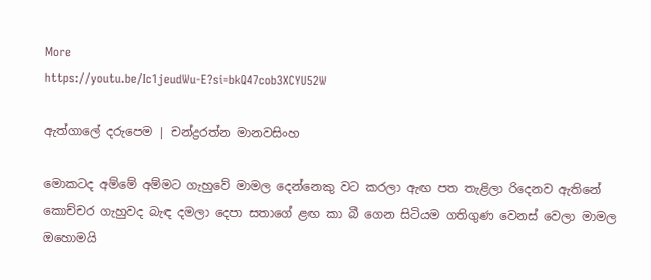More
https://youtu.be/Ic1jeudWu-E?si=bkQ47cob3XCYU52W

ඇත්ගාලේ දරුපෙම | චන්ද්‍රරත්න මානවසිංහ

මොකටද අම්මේ අම්මට ගැහුවේ මාමල දෙන්නෙකු වට කරලා ඇඟ පත තැළිලා රිදෙනව ඇතිනේ කොච්චර ගැහුවද බැඳ දමලා දෙපා සතාගේ ළඟ කා බී ගෙන සිටියම ගතිගුණ වෙනස් වෙලා මාමල ඔහොමයි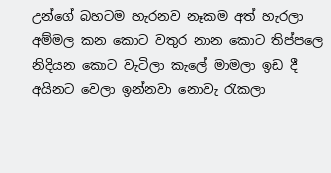උන්ගේ බහටම හැරනව නෑකම අත් හැරලා අම්මල කන කොට වතුර නාන කොට තිප්පලෙ නිදියන කොට වැටිලා කැලේ මාමලා ඉඩ දී අයිනට වෙලා ඉන්නවා නොවැ රැකලා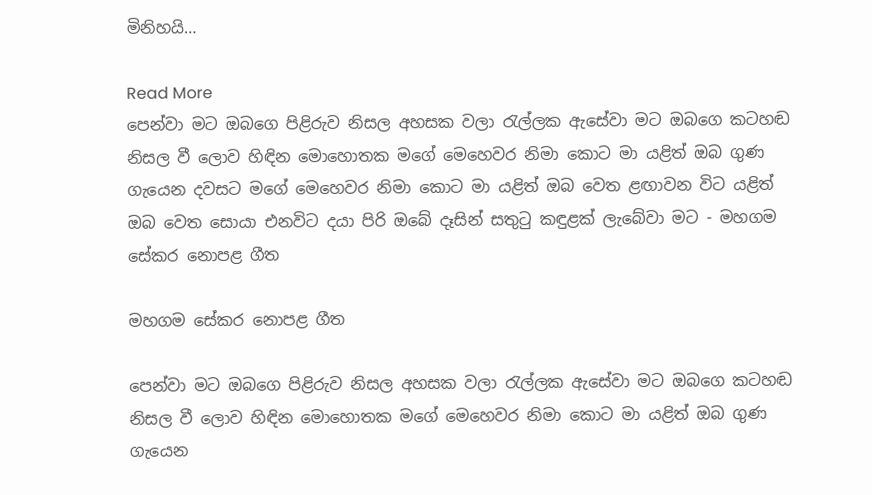මිනිහයි…

Read More
පෙන්වා මට ඔබගෙ පිළිරුව නිසල අහසක වලා රැල්ලක ඇසේවා මට ඔබගෙ කටහඬ නිසල වී ලොව හිඳින මොහොතක මගේ මෙහෙවර නිමා කොට මා යළිත් ඔබ ගුණ ගැයෙන දවසට මගේ මෙහෙවර නිමා කොට මා යළිත් ඔබ වෙත ළඟාවන විට යළිත් ඔබ වෙත සොයා එනවිට දයා පිරි ඔබේ දෑසින් සතුටු කඳුළක් ලැබේවා මට - මහගම සේකර නොපළ ගීත

මහගම සේකර නොපළ ගීත

පෙන්වා මට ඔබගෙ පිළිරුව නිසල අහසක වලා රැල්ලක ඇසේවා මට ඔබගෙ කටහඬ නිසල වී ලොව හිඳින මොහොතක මගේ මෙහෙවර නිමා කොට මා යළිත් ඔබ ගුණ ගැයෙන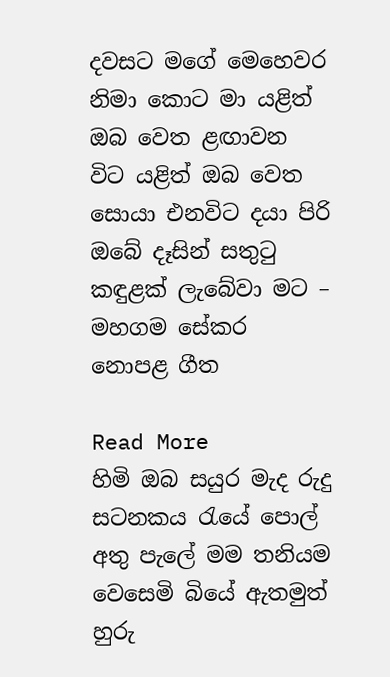දවසට මගේ මෙහෙවර නිමා කොට මා යළිත් ඔබ වෙත ළඟාවන විට යළිත් ඔබ වෙත සොයා එනවිට දයා පිරි ඔබේ දෑසින් සතුටු කඳුළක් ලැබේවා මට – මහගම සේකර නොපළ ගීත

Read More
හිමි ඔබ සයුර මැද රුදු සටනකය රැයේ පොල් අතු පැලේ මම තනියම වෙසෙමි බියේ ඇතමුත් හුරු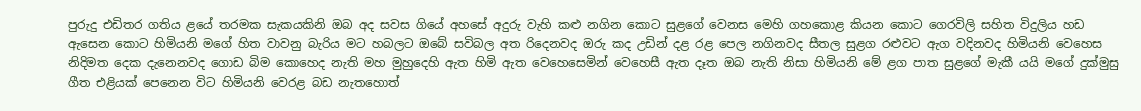පුරුදු එඩිතර ගතිය ළයේ තරමක සැකයකිනි ඔබ අද සවස ගියේ අහසේ අදුරු වැහි කළු නගින කොට සුළගේ වෙනස මෙහි ගහකොළ කියන කොට ගෙරවිලි සහිත විදුලිය හඩ ඇසෙන කොට හිමියනි මගේ හිත වාවනු බැරිය මට හබලට ඔබේ සවිබල අත රිදෙනවද ඔරු කද උඩින් දළ රළ පෙල නගිනවද සීතල සුළග රළුවට ඇග වදිනවද හිමියනි වෙහෙස නිදිමත දෙක දැනෙනවද ගොඩ බිම කොහෙද නැති මහ මුහුදෙහි ඇත හිමි ඇත වෙහෙසෙමින් වෙහෙසී ඇත දෑත ඔබ නැති නිසා හිමියනි මේ ළග පාත සුළගේ මැකී යයි මගේ දුක්මුසු ගීත එළියක් පෙනෙන විට හිමියනි වෙරළ බඩ නැතහොත්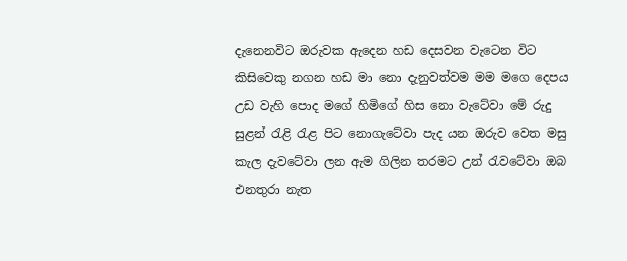දැනෙනවිට ඔරුවක ඇදෙන හඩ දෙසවන වැටෙන විට කිසිවෙකු නගන හඩ මා නො දැනුවත්වම මම මගෙ දෙපය උඩ වැහි පොද මගේ හිමිගේ හිස නො වැටේවා මේ රුදු සුළන් රැළි රැළ පිට නොගැටේවා පැද යන ඔරුව වෙත මසු කැල දැවටේවා ලන ඇම ගිලින තරමට උන් රැවටේවා ඔබ එනතුරා නැත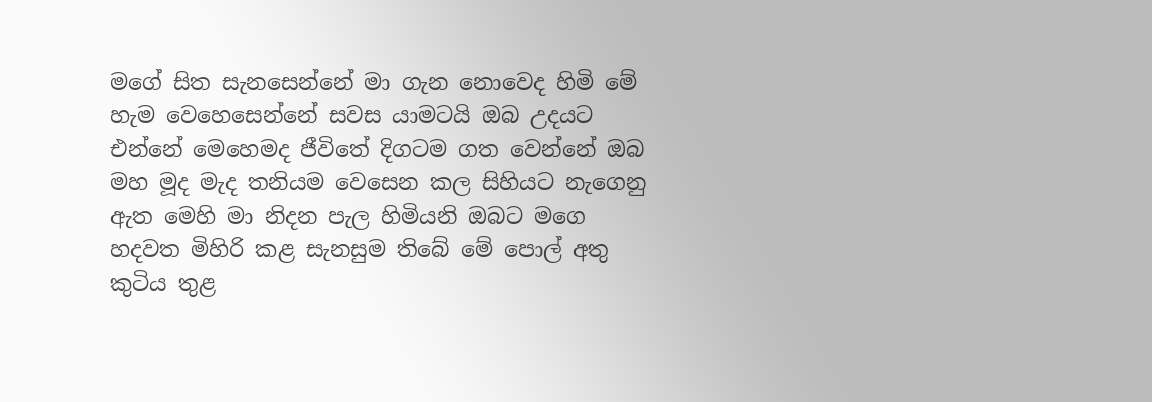මගේ සිත සැනසෙන්නේ මා ගැන නොවෙද හිමි මේ හැම වෙහෙසෙන්නේ සවස යාමටයි ඔබ උදයට එන්නේ මෙහෙමද ජීවිතේ දිගටම ගත වෙන්නේ ඔබ මහ මූද මැද තනියම වෙසෙන කල සිහියට නැගෙනු ඇත මෙහි මා නිදන පැල හිමියනි ඔබට මගෙ හදවත මිහිරි කළ සැනසුම තිබේ මේ පොල් අතු කුටිය තුළ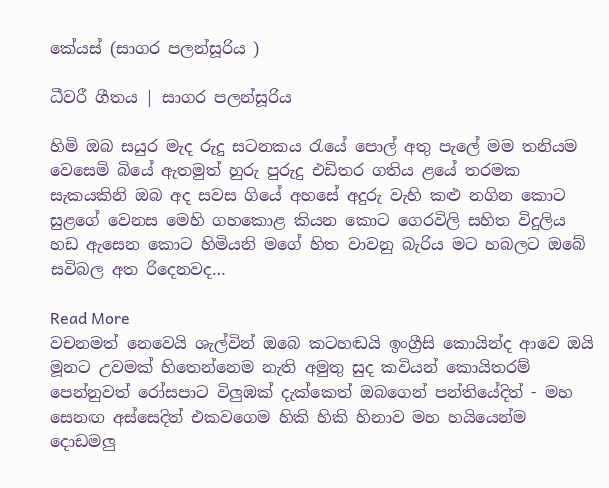කේයස් (සාගර පලන්සූරිය )

ධීවරී ගීතය | සාගර පලන්සූරිය

හිමි ඔබ සයුර මැද රුදු සටනකය රැයේ පොල් අතු පැලේ මම තනියම වෙසෙමි බියේ ඇතමුත් හුරු පුරුදු එඩිතර ගතිය ළයේ තරමක සැකයකිනි ඔබ අද සවස ගියේ අහසේ අදුරු වැහි කළු නගින කොට සුළගේ වෙනස මෙහි ගහකොළ කියන කොට ගෙරවිලි සහිත විදුලිය හඩ ඇසෙන කොට හිමියනි මගේ හිත වාවනු බැරිය මට හබලට ඔබේ සවිබල අත රිදෙනවද…

Read More
වචනමත් නෙවෙයි ශැල්වින් ඔබෙ කටහඬයි ඉංග්‍රීසි කොයින්ද ආවෙ ඔයි මූනට උවමක් හිතෙන්නෙම නැති අමුතු සුද කවියන් කොයිතරම් පෙන්නුවත් රෝසපාට විලුඹක් දැක්කෙත් ඔබගෙන් පන්තියේදිත් - මහ සෙනඟ අස්සෙදිත් එකවගෙම හිකි හිකි හිනාව මහ හයියෙන්ම දොඩමලු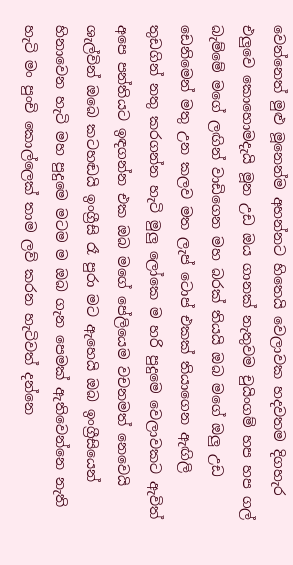වෙන්නෙත් මුළු මූනෙන්ම අහන්නට හිතෙයි වෙලාවක හදවතම දිගහැර එලුවෙ කොහොමදැයි මූන උඩ ඔය ගානක් නැතුවම චුයිංගම් හප හප ගල් බැම්මේ මගේ ලඟින් වාඩිගෙන මහ බරක් තියයි ඔබ මගේ ඔලු උඩ ඩෙනිමෙන් මතු උන කලව මත ලැප් ටොප් එකක් තියාගෙන ඇඟිලි තුඩගින් නතු කරගන්න හැටි මුලු ලෝකෙ ම හරි පුදුමෙ වෙලාවකට ඇවිත් අපෙ පන්තියට ඉඳගන්න එක ඔබ මගේ පේලියෙම වචනමත් නෙවෙයි ශැල්වින් ඔබෙ කටහඬයි ඉංග්‍රීසි රෑ පුරා මට ඇහෙයි ඔබ ඉංග්‍රීසියෙන් හිනාවෙන හැටි මහ පුදුමෙ මටම ම ඔබ ගැන පෙමක් ඇතිවෙන්නෙ නැති හැටි මං පුංචි කොල්ලෙක් තාම ලව් කරන හැටිවත් දන්නෙ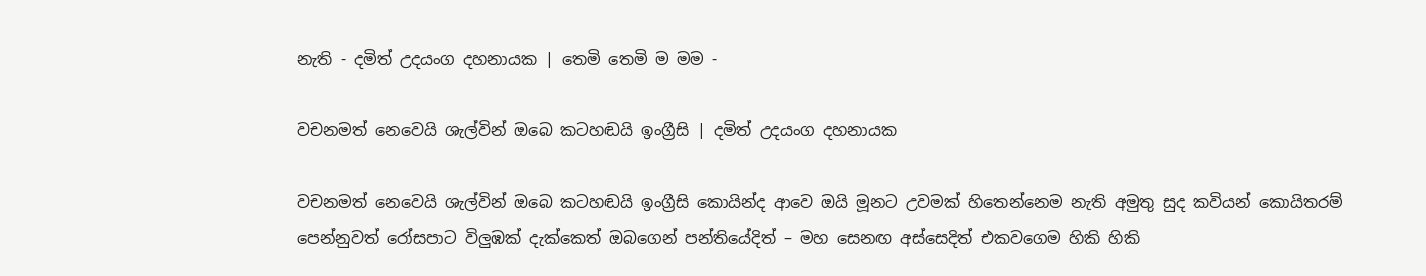නැති - දමිත් උදයංග දහනායක | තෙමි තෙමි ම මම -

වචනමත් නෙවෙයි ශැල්වින් ඔබෙ කටහඬයි ඉංග්‍රීසි | දමිත් උදයංග දහනායක

වචනමත් නෙවෙයි ශැල්වින් ඔබෙ කටහඬයි ඉංග්‍රීසි කොයින්ද ආවෙ ඔයි මූනට උවමක් හිතෙන්නෙම නැති අමුතු සුද කවියන් කොයිතරම් පෙන්නුවත් රෝසපාට විලුඹක් දැක්කෙත් ඔබගෙන් පන්තියේදිත් – මහ සෙනඟ අස්සෙදිත් එකවගෙම හිකි හිකි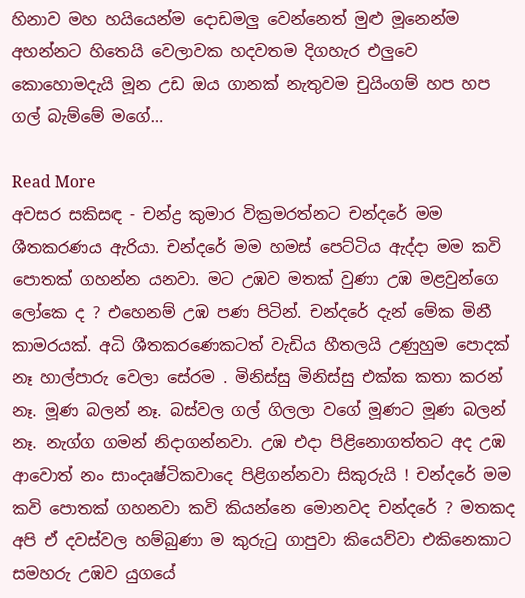හිනාව මහ හයියෙන්ම දොඩමලු වෙන්නෙත් මුළු මූනෙන්ම අහන්නට හිතෙයි වෙලාවක හදවතම දිගහැර එලුවෙ කොහොමදැයි මූන උඩ ඔය ගානක් නැතුවම චුයිංගම් හප හප ගල් බැම්මේ මගේ…

Read More
අවසර සකිසඳ - චන්ද්‍ර කුමාර වික්‍රමරත්නට චන්දරේ මම ශීතකරණය ඇරියා. චන්දරේ මම හමස් පෙට්ටිය ඇද්දා මම කවි පොතක් ගහන්න යනවා. මට උඹව මතක් වුණා උඹ මළවුන්ගෙ ලෝකෙ ද ? එහෙනම් උඹ පණ පිටින්. චන්දරේ දැන් මේක මිනී කාමරයක්. අධි ශීතකරණෙකටත් වැඩිය හීතලයි උණුහුම පොදක් නෑ හාල්පාරු වෙලා සේරම . මිනිස්සු මිනිස්සු එක්ක කතා කරන් නෑ. මූණ බලන් නෑ. බස්වල ගල් ගිලලා වගේ මූණට මූණ බලන් නෑ. නැග්ග ගමන් නිදාගන්නවා. උඹ එදා පිළිනොගත්තට අද උඹ ආවොත් නං සාංදෘෂ්ටිකවාදෙ පිළිගන්නවා සිකුරුයි ! චන්දරේ මම කවි පොතක් ගහනවා කවි කියන්නෙ මොනවද චන්දරේ ? මතකද අපි ඒ දවස්වල හම්බුණා ම කුරුටු ගාපුවා කියෙව්වා එකිනෙකාට සමහරු උඹව යුගයේ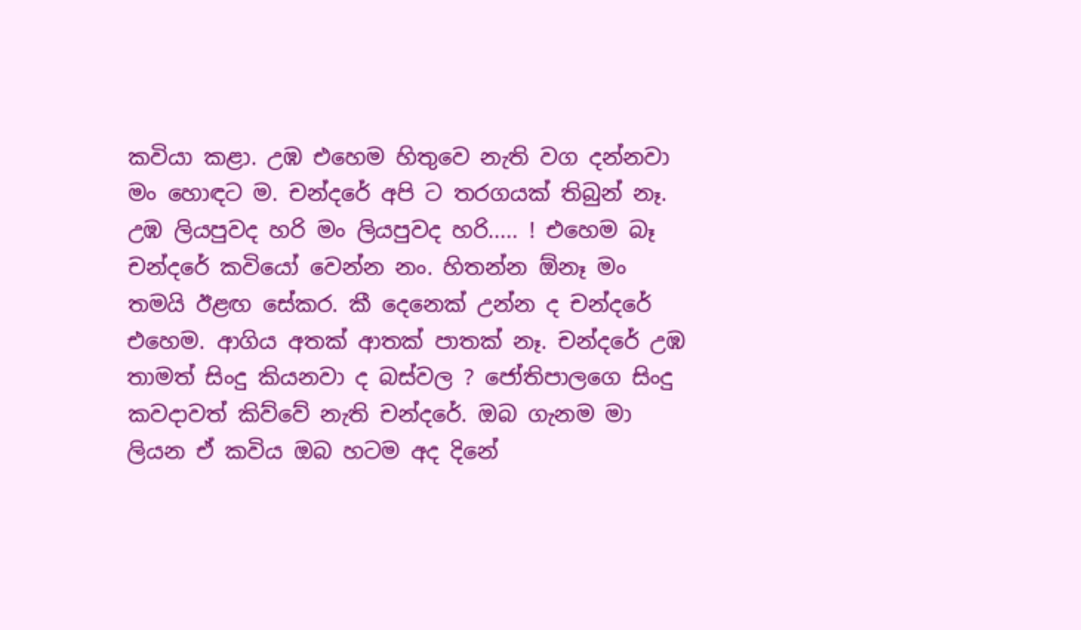කවියා කළා. උඹ එහෙම හිතුවෙ නැති වග දන්නවා මං හොඳට ම. චන්දරේ අපි ට තරගයක් තිබුන් නෑ. උඹ ලියපුවද හරි මං ලියපුවද හරි..... ! එහෙම බෑ චන්දරේ කවියෝ වෙන්න නං. හිතන්න ඕනෑ මං තමයි ඊළඟ සේකර. කී දෙනෙක් උන්න ද චන්දරේ එහෙම. ආගිය අතක් ආතක් පාතක් නෑ. චන්දරේ උඹ තාමත් සිංදු කියනවා ද බස්වල ? ජෝතිපාලගෙ සිංදු කවදාවත් කිව්වේ නැති චන්දරේ. ඔබ ගැනම මා ලියන ඒ කවිය ඔබ හටම අද දිනේ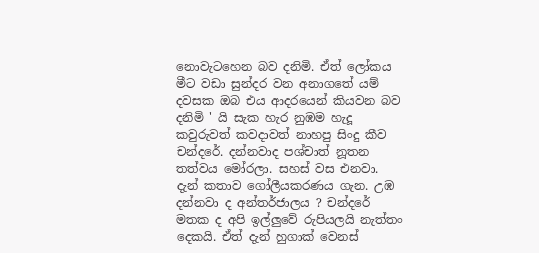නොවැටහෙන බව දනිමි. ඒත් ලෝකය මීට වඩා සුන්දර වන අනාගතේ යම් දවසක ඔබ එය ආදරයෙන් කියවන බව දනිමි ' යි සැක හැර නුඹම හැදූ කවුරුවත් කවදාවත් නාහපු සිංදු කීව චන්දරේ. දන්නවාද පශ්චාත් නූතන තත්වය මෝරලා. සහස් වස එනවා. දැන් කතාව ගෝලීයකරණය ගැන. උඹ දන්නවා ද අන්තර්ජාලය ? චන්දරේ මතක ද අපි ඉල්ලුවේ රුපියලයි නැත්තං දෙකයි. ඒත් දැන් හුගාක් වෙනස්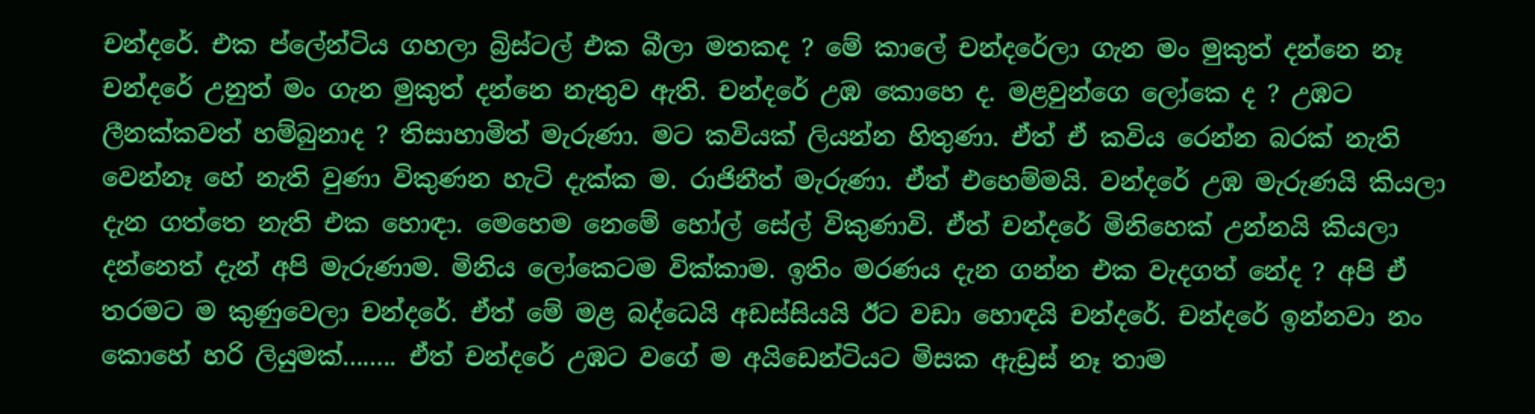චන්දරේ. එක ප්ලේන්ටිය ගහලා බ්‍රිස්ටල් එක බීලා මතකද ? මේ කාලේ චන්දරේලා ගැන මං මුකුත් දන්නෙ නෑ චන්දරේ උනුත් මං ගැන මුකුත් දන්නෙ නැතුව ඇති. චන්දරේ උඹ කොහෙ ද. මළවුන්ගෙ ලෝකෙ ද ? උඹට ලීනක්කවත් හම්බුනාද ? තිසාහාමිත් මැරුණා. මට කවියක් ලියන්න හිතුණා. ඒත් ඒ කවිය රෙන්න බරක් නැති වෙන්නෑ හේ නැති වුණා විකුණන හැටි දැක්ක ම. රාජිනීත් මැරුණා. ඒත් එහෙම්මයි. වන්දරේ උඹ මැරුණයි කියලා දැන ගත්තෙ නැති එක හොඳා. මෙහෙම නෙමේ හෝල් සේල් විකුණාවි. ඒත් චන්දරේ මිනිහෙක් උන්නයි කියලා දන්නෙත් දැන් අපි මැරුණාම. මිනිය ලෝකෙටම වික්කාම. ඉතිං මරණය දැන ගන්න එක වැදගත් නේද ? අපි ඒ තරමට ම කුණුවෙලා චන්දරේ. ඒත් මේ මළ බද්ධෙයි අඩස්සියයි ඊට වඩා හොඳයි චන්දරේ. චන්දරේ ඉන්නවා නං කොහේ හරි ලියුමක්........ ඒත් චන්දරේ උඹට වගේ ම අයිඩෙන්ටියට මිසක ඇඩ්‍රස් නෑ තාම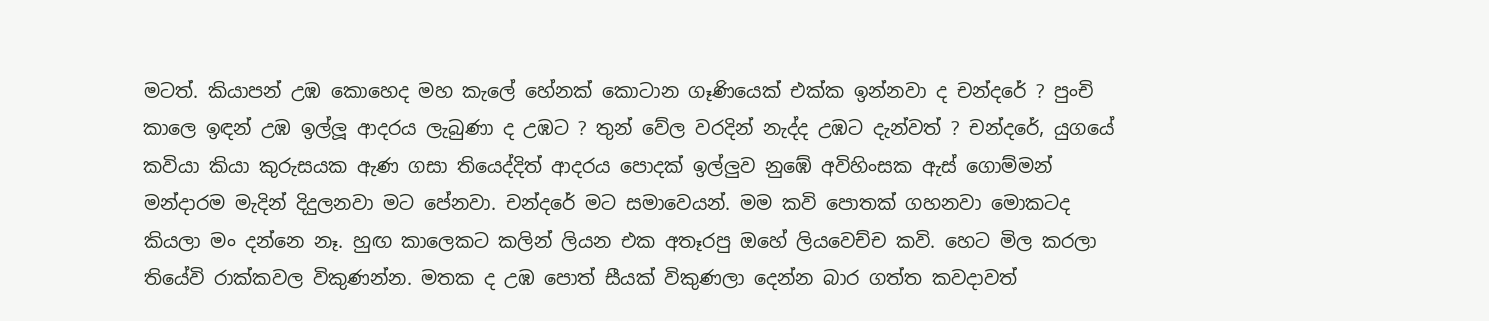මටත්. කියාපන් උඹ කොහෙද මහ කැලේ හේනක් කොටාන ගෑණියෙක් එක්ක ඉන්නවා ද චන්දරේ ? පුංචි කාලෙ ඉඳන් උඹ ඉල්ලූ ආදරය ලැබුණා ද උඹට ? තුන් වේල වරදින් නැද්ද උඹට දැන්වත් ? චන්දරේ, යුගයේ කවියා කියා කුරුසයක ඇණ ගසා තියෙද්දිත් ආදරය පොදක් ඉල්ලුව නුඹේ අවිහිංසක ඇස් ගොම්මන් මන්දාරම මැදින් දිදුලනවා මට පේනවා. චන්දරේ මට සමාවෙයන්. මම කවි පොතක් ගහනවා මොකටද කියලා මං දන්නෙ නෑ. හුඟ කාලෙකට කලින් ලියන එක අතෑරපු ඔහේ ලියවෙච්ච කවි. හෙට මිල කරලා තියේවි රාක්කවල විකුණන්න. මතක ද උඹ පොත් සීයක් විකුණලා දෙන්න බාර ගත්ත කවදාවත්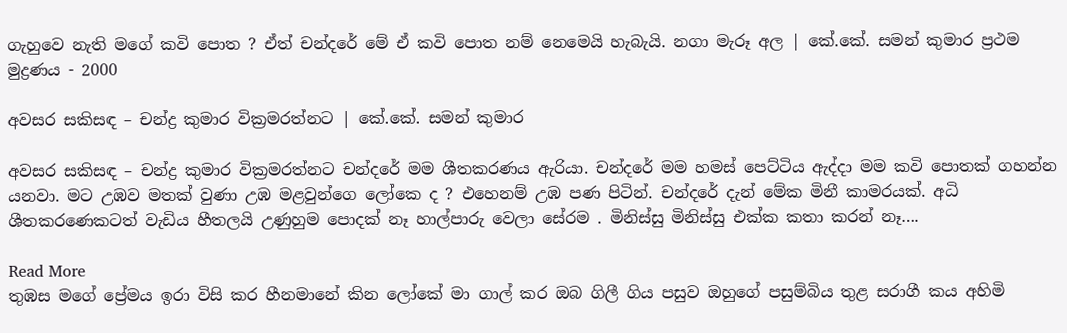ගැහුවෙ නැති මගේ කවි පොත ? ඒත් චන්දරේ මේ ඒ කවි පොත නම් නෙමෙයි හැබැයි. නගා මැරූ අල | කේ.කේ. සමන් කුමාර ප්‍රථම මුද්‍රණය - 2000

අවසර සකිසඳ – චන්ද්‍ර කුමාර වික්‍රමරත්නට | කේ.කේ. සමන් කුමාර

අවසර සකිසඳ – චන්ද්‍ර කුමාර වික්‍රමරත්නට චන්දරේ මම ශීතකරණය ඇරියා. චන්දරේ මම හමස් පෙට්ටිය ඇද්දා මම කවි පොතක් ගහන්න යනවා. මට උඹව මතක් වුණා උඹ මළවුන්ගෙ ලෝකෙ ද ? එහෙනම් උඹ පණ පිටින්. චන්දරේ දැන් මේක මිනී කාමරයක්. අධි ශීතකරණෙකටත් වැඩිය හීතලයි උණුහුම පොදක් නෑ හාල්පාරු වෙලා සේරම . මිනිස්සු මිනිස්සු එක්ක කතා කරන් නෑ….

Read More
තුඹස මගේ ප්‍රේමය ඉරා විසි කර හීනමානේ කින ලෝකේ මා ගාල් කර ඔබ ගිලී ගිය පසුව ඔහුගේ පසුම්බිය තුළ සරාගී කය අහිමි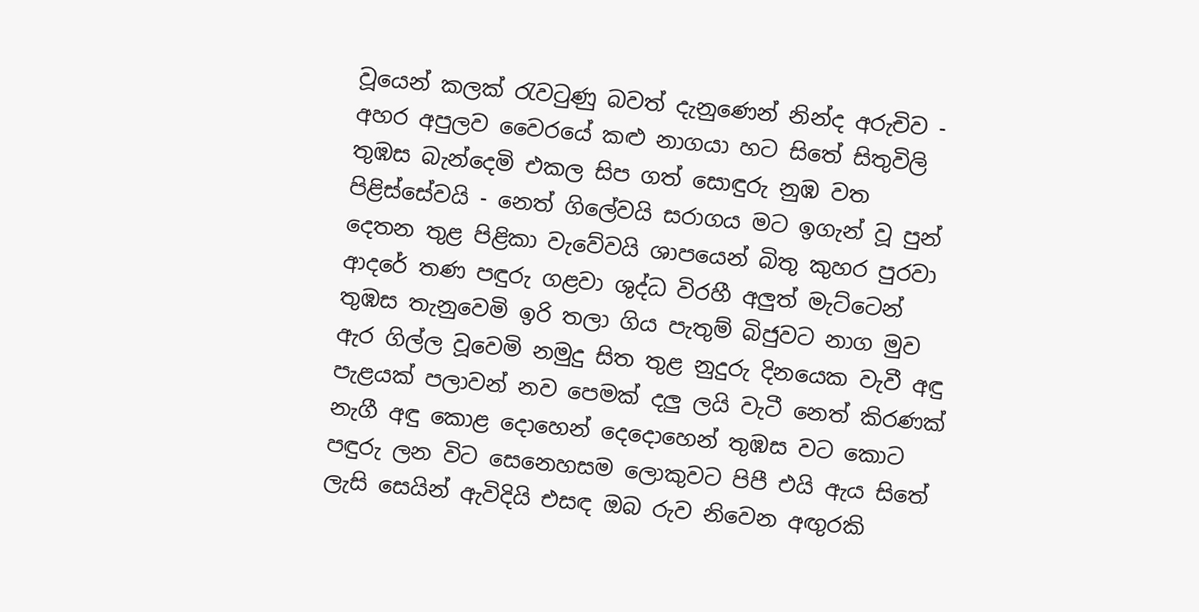වූයෙන් කලක් රැවටුණු බවත් දැනුණෙන් නින්ද අරුචිව - අහර අපුලව වෛරයේ කළු නාගයා හට සිතේ සිතුවිලි තුඹස බැන්දෙමි එකල සිප ගත් සොඳුරු නුඹ වත පිළිස්සේවයි - නෙත් ගිලේවයි සරාගය මට ඉගැන් වූ පුන් දෙතන තුළ පිළිකා වැවේවයි ශාපයෙන් බිතු කුහර පුරවා ආදරේ තණ පඳුරු ගළවා ශුද්ධ විරහී අලුත් මැට්ටෙන් තුඹස තැනුවෙමි ඉරි තලා ගිය පැතුම් බිජුවට නාග මුව ඇර ගිල්ල වූවෙමි නමුදු සිත තුළ නුදුරු දිනයෙක වැවී අඳු පැළයක් පලාවන් නව පෙමක් දලු ලයි වැටී නෙත් කිරණක් නැගී අඳු කොළ දොහෙන් දෙදොහෙන් තුඹස වට කොට පඳුරු ලන විට සෙනෙහසම ලොකුවට පිපී එයි ඇය සිතේ ලැසි සෙයින් ඇවිදියි එසඳ ඔබ රුව නිවෙන අඟුරකි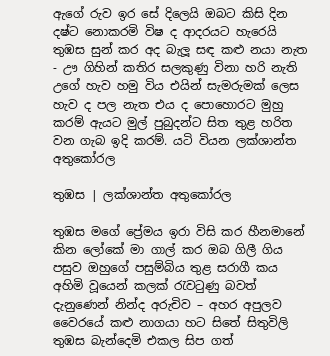ඇගේ රුව ඉර සේ දිලෙයි ඔබට කිසි දින දෂ්ට නොකරමි විෂ ද ආදරයට හැරෙයි තුඹස සුන් කර අද බැලූ සඳ කළු නයා නැත - ඌ ගිහින් කතිර සලකුණු විනා හරි නැති උගේ හැව හමු විය එයින් සැමරුමක් ලෙස හැව ද පල නැත එය ද පොහොරට මුහු කරම් ඇයට මුල් පුබුදන්ට සිත තුළ හරිත වන ගැබ ඉදි කරම්. යටි වියන ලක්ශාන්ත අතුකෝරල

තුඹස | ලක්ශාන්ත අතුකෝරල

තුඹස මගේ ප්‍රේමය ඉරා විසි කර හීනමානේ කින ලෝකේ මා ගාල් කර ඔබ ගිලී ගිය පසුව ඔහුගේ පසුම්බිය තුළ සරාගී කය අහිමි වූයෙන් කලක් රැවටුණු බවත් දැනුණෙන් නින්ද අරුචිව – අහර අපුලව වෛරයේ කළු නාගයා හට සිතේ සිතුවිලි තුඹස බැන්දෙමි එකල සිප ගත්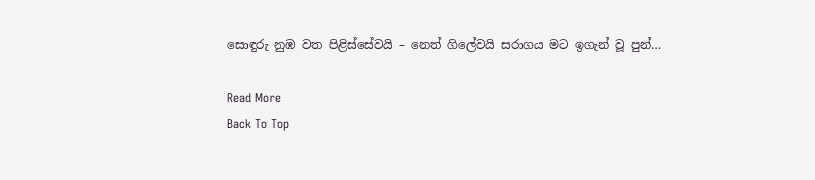සොඳුරු නුඹ වත පිළිස්සේවයි – නෙත් ගිලේවයි සරාගය මට ඉගැන් වූ පුන්…

Read More
Back To Top